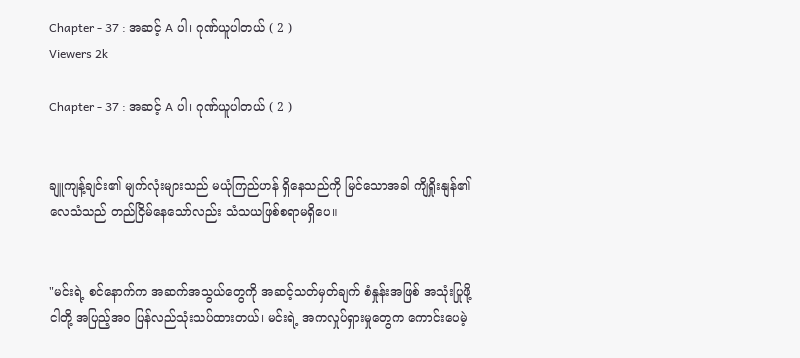Chapter - 37 : အဆင့် A ပါ၊ ဂုဏ်ယူပါတယ် ( 2 )
Viewers 2k

Chapter - 37 : အဆင့် A ပါ၊ ဂုဏ်ယူပါတယ် ( 2 )


ချူကျန့်ချင်း၏ မျက်လုံးများသည် မယုံကြည်ဟန် ရှိနေသည်ကို မြင်သောအခါ ကျိရှိုးနျန်၏ လေသံသည် တည်ငြိမ်နေသော်လည်း သံသယဖြစ်စရာမရှိပေ။


"မင်းရဲ့ စင်နောက်က အဆက်အသွယ်တွေကို အဆင့်သတ်မှတ်ချက် စံနှုန်းအဖြစ် အသုံးပြုဖို့ ငါတို့ အပြည့်အဝ ပြန်လည်သုံးသပ်ထားတယ်၊ မင်းရဲ့ အကလှုပ်ရှားမှုတွေက ကောင်းပေမဲ့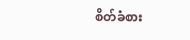စိတ်ခံစား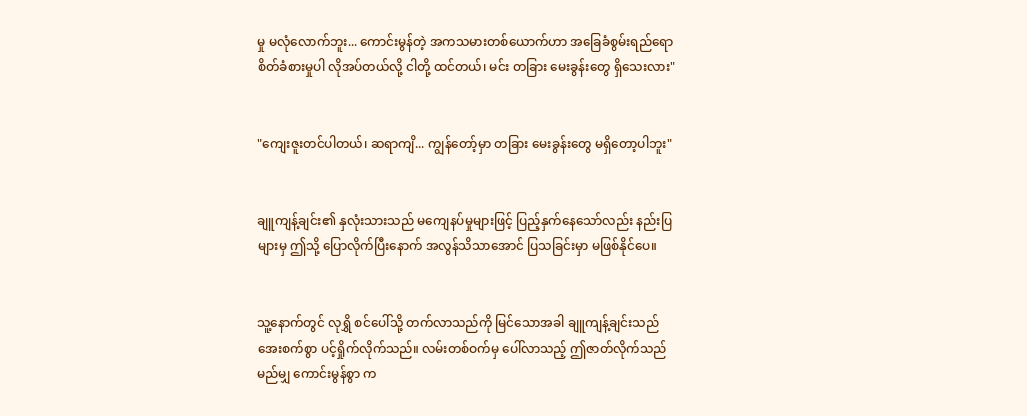မှု မလုံလောက်ဘူး... ကောင်းမွန်တဲ့ အကသမားတစ်ယောက်ဟာ အခြေခံစွမ်းရည်ရော စိတ်ခံစားမှုပါ လိုအပ်တယ်လို့ ငါတို့ ထင်တယ်၊ မင်း တခြား မေးခွန်းတွေ ရှိသေးလား"


"ကျေးဇူးတင်ပါတယ်၊ ဆရာကျိ... ကျွန်တော့်မှာ တခြား မေးခွန်းတွေ မရှိတော့ပါဘူး"


ချူကျန့်ချင်း၏ နှလုံးသားသည် မကျေနပ်မှုများဖြင့် ပြည့်နှက်နေသော်လည်း နည်းပြများမှ ဤသို့ ပြောလိုက်ပြီးနောက် အလွန်သိသာအောင် ပြသခြင်းမှာ မဖြစ်နိုင်ပေ။


သူ့နောက်တွင် လုရွှိ စင်ပေါ်သို့ တက်လာသည်ကို မြင်သောအခါ ချူကျန့်ချင်းသည် အေးစက်စွာ ပင့်ရှိုက်လိုက်သည်။ လမ်းတစ်ဝက်မှ ပေါ်လာသည့် ဤဇာတ်လိုက်သည် မည်မျှ ကောင်းမွန်စွာ က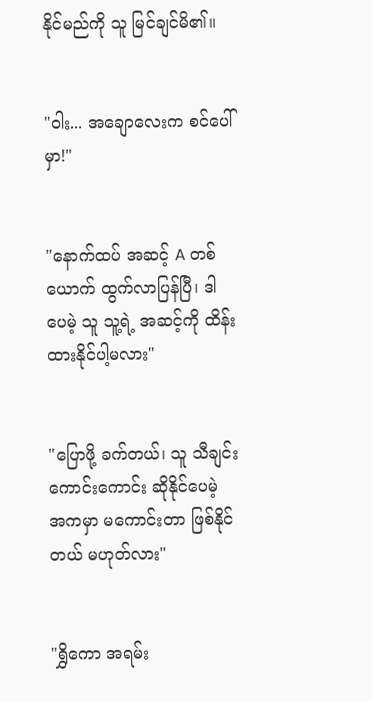နိုင်မည်ကို သူ မြင်ချင်မိ၏။


"ဝါး... အချောလေးက စင်ပေါ်မှာ!"


"နောက်ထပ် အဆင့် A တစ်ယောက် ထွက်လာပြန်ပြီ၊ ဒါပေမဲ့ သူ သူ့ရဲ့ အဆင့်ကို ထိန်းထားနိုင်ပါ့မလား"


"ပြောဖို့ ခက်တယ်၊ သူ သီချင်းကောင်းကောင်း ဆိုနိုင်ပေမဲ့ အကမှာ မကောင်းတာ ဖြစ်နိုင်တယ် မဟုတ်လား"


"ရွှိကော အရမ်း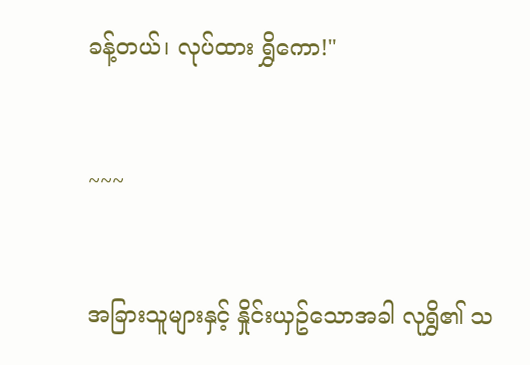ခန့်တယ်၊ လုပ်ထား ရွှိကော!"


~~~


အခြားသူများနှင့် နှိုင်းယှဥ်သောအခါ လုရွှိ၏ သ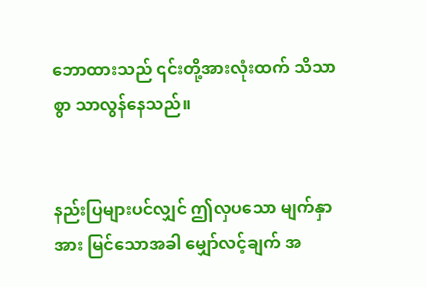ဘောထားသည် ၎င်းတို့အားလုံးထက် သိသာစွာ သာလွန်နေသည်။


နည်းပြများပင်လျှင် ဤလှပသော မျက်နှာအား မြင်သောအခါ မျှော်လင့်ချက် အ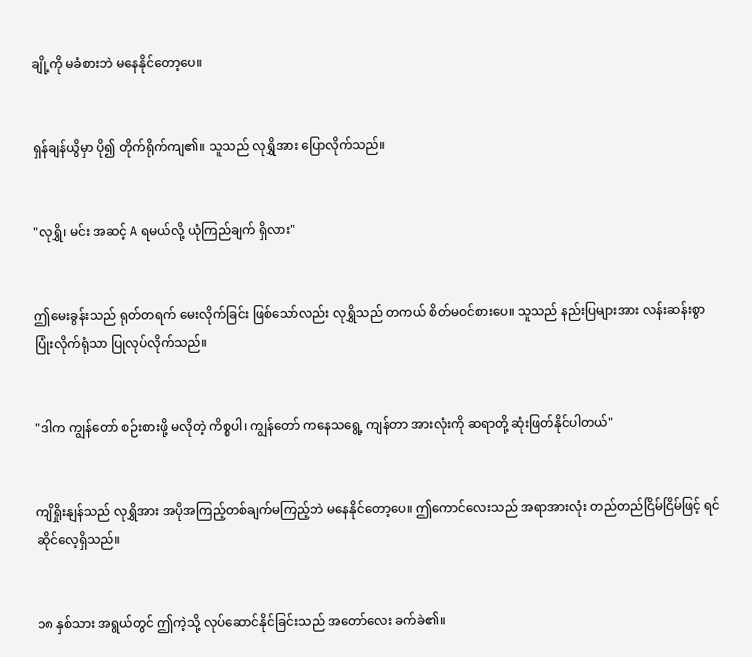ချို့ကို မခံစားဘဲ မနေနိုင်တော့ပေ။


ရှန်ချန်ယွိမှာ ပို၍ တိုက်ရိုက်ကျ၏။ သူသည် လုရွှိအား ပြောလိုက်သည်။


"လုရွှိ၊ မင်း အဆင့် A ရမယ်လို့ ယုံကြည်ချက် ရှိလား"


ဤမေးခွန်းသည် ရုတ်တရက် မေးလိုက်ခြင်း ဖြစ်သော်လည်း လုရွှိသည် တကယ် စိတ်မဝင်စားပေ။ သူသည် နည်းပြများအား လန်းဆန်းစွာ ပြုံးလိုက်ရုံသာ ပြုလုပ်လိုက်သည်။


"ဒါက ကျွန်တော် စဉ်းစားဖို့ မလိုတဲ့ ကိစ္စပါ၊ ကျွန်တော် ကနေသရွေ့ ကျန်တာ အားလုံးကို ဆရာတို့ ဆုံးဖြတ်နိုင်ပါတယ်"


ကျိရှိုးနျန်သည် လုရွှိအား အပိုအကြည့်တစ်ချက်မကြည့်ဘဲ မနေနိုင်တော့ပေ။ ဤကောင်လေးသည် အရာအားလုံး တည်တည်ငြိမ်ငြိမ်ဖြင့် ရင်ဆိုင်လေ့ရှိသည်။


၁၈ နှစ်သား အရွယ်တွင် ဤကဲ့သို့ လုပ်ဆောင်နိုင်ခြင်းသည် အတော်လေး ခက်ခဲ၏။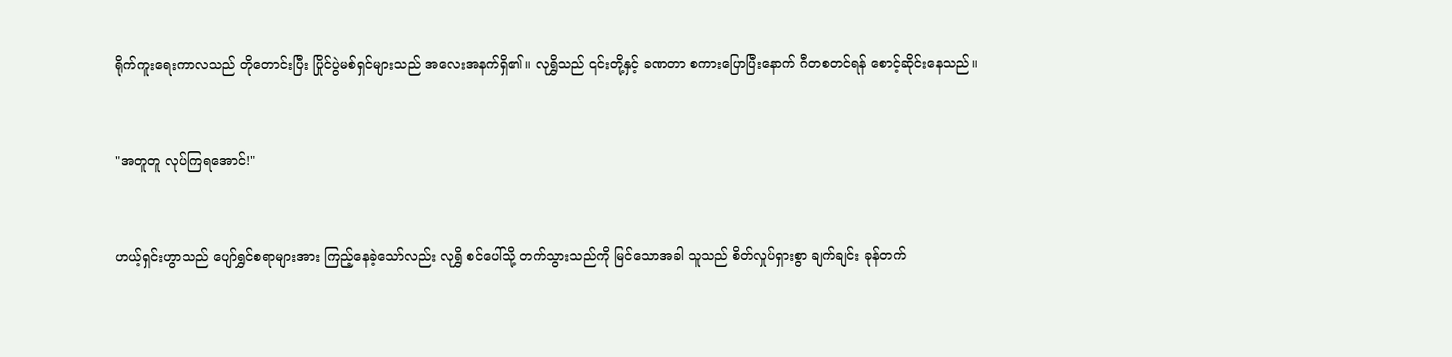ရိုက်ကူးရေးကာလသည် တိုတောင်းပြီး ပြိုင်ပွဲမစ်ရှင်များသည် အလေးအနက်ရှိ၏။ လုရွှိသည် ၎င်းတို့နှင့် ခဏတာ စကားပြောပြီးနောက် ဂီတစတင်ရန် စောင့်ဆိုင်းနေသည်။


"အတူတူ လုပ်ကြရအောင်!"


ဟယ့်ရှင်းဟွာသည် ပျော်ရွှင်စရာများအား ကြည့်နေခဲ့သော်လည်း လုရွှိ စင်ပေါ်သို့ တက်သွားသည်ကို မြင်သောအခါ သူသည် စိတ်လှုပ်ရှားစွာ ချက်ချင်း ခုန်တက်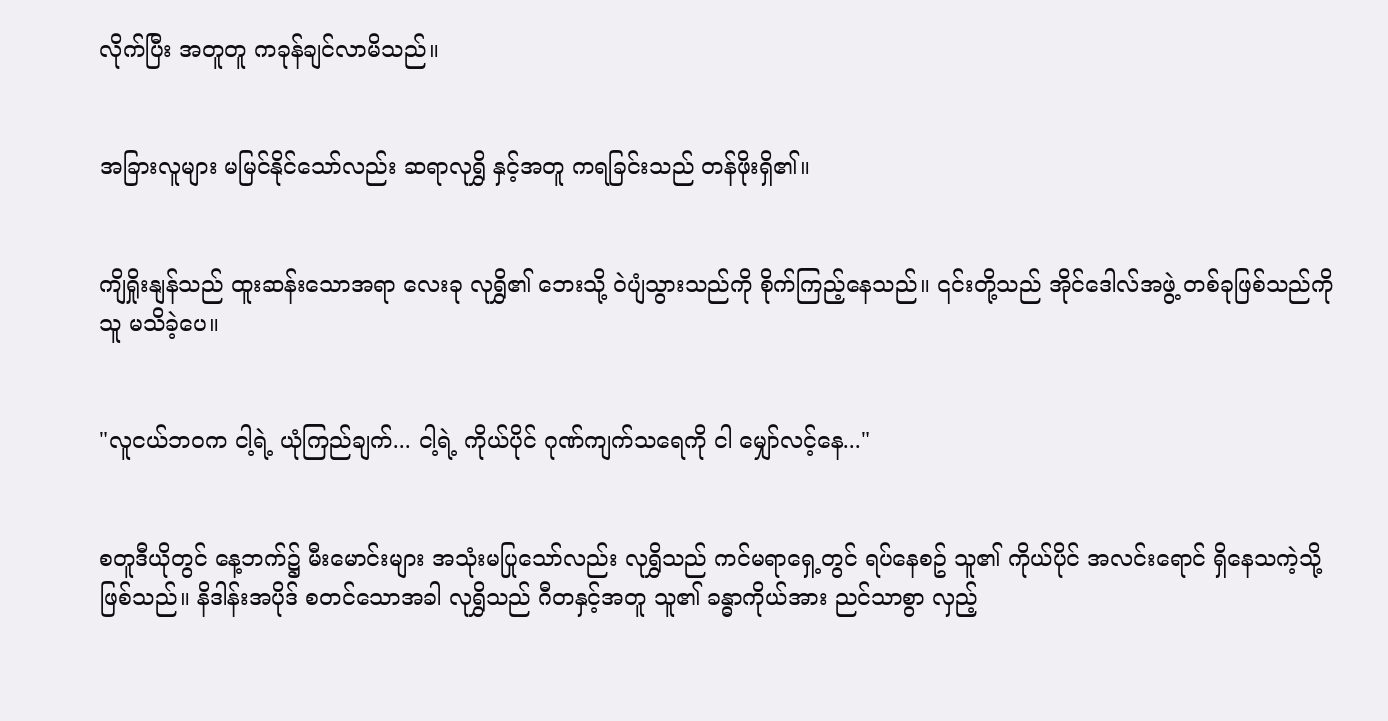လိုက်ပြီး အတူတူ ကခုန်ချင်လာမိသည်။


အခြားလူများ မမြင်နိုင်သော်လည်း ဆရာလုရွှိ နှင့်အတူ ကရခြင်းသည် တန်ဖိုးရှိ၏။


ကျိရှိုးနျန်သည် ထူးဆန်းသောအရာ လေးခု လုရွှိ၏ ဘေးသို့ ဝဲပျံသွားသည်ကို စိုက်ကြည့်နေသည်။ ၎င်းတို့သည် အိုင်ဒေါလ်အဖွဲ့ တစ်ခုဖြစ်သည်ကို သူ မသိခဲ့ပေ။


"လူငယ်ဘဝက ငါ့ရဲ့ ယုံကြည်ချက်... ငါ့ရဲ့ ကိုယ်ပိုင် ဂုဏ်ကျက်သရေကို ငါ မျှော်လင့်နေ..."


စတူဒီယိုတွင် နေ့ဘက်၌ မီးမောင်းများ အသုံးမပြုသော်လည်း လုရွှိသည် ကင်မရာရှေ့တွင် ရပ်နေစဥ် သူ၏ ကိုယ်ပိုင် အလင်းရောင် ရှိနေသကဲ့သို့ ဖြစ်သည်။ နိဒါန်းအပိုဒ် စတင်သောအခါ လုရွှိသည် ဂီတနှင့်အတူ သူ၏ ခန္ဓာကိုယ်အား ညင်သာစွာ လှည့်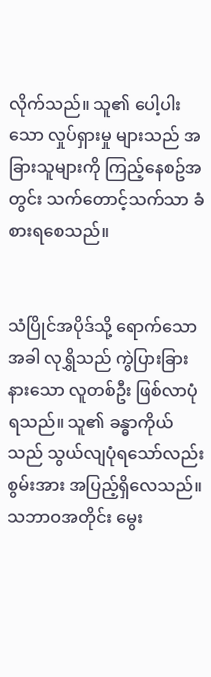လိုက်သည်။ သူ၏ ပေါ့ပါးသော လှုပ်ရှားမှု များသည် အခြားသူများကို ကြည့်နေစဥ်အတွင်း သက်တောင့်သက်သာ ခံစားရစေသည်။


သံပြိုင်အပိုဒ်သို့ ရောက်သောအခါ လုရွှိသည် ကွဲပြားခြားနားသော လူတစ်ဦး ဖြစ်လာပုံရသည်။ သူ၏ ခန္ဓာကိုယ်သည် သွယ်လျပုံရသော်လည်း စွမ်းအား အပြည့်ရှိလေသည်။ သဘာဝအတိုင်း မွေး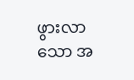ဖွားလာသော အ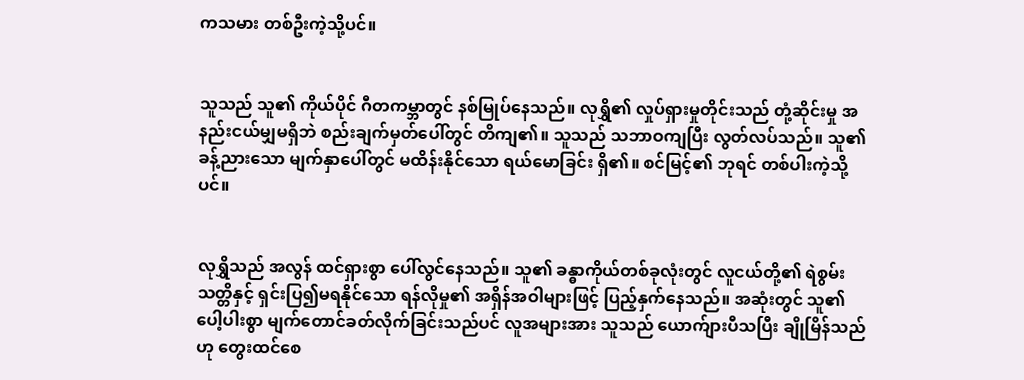ကသမား တစ်ဦးကဲ့သို့ပင်။


သူသည် သူ၏ ကိုယ်ပိုင် ဂီတကမ္ဘာတွင် နစ်မြုပ်နေသည်။ လုရွှိ၏ လှုပ်ရှားမှုတိုင်းသည် တုံ့ဆိုင်းမှု အနည်းငယ်မျှမရှိဘဲ စည်းချက်မှတ်ပေါ်တွင် တိကျ၏။ သူသည် သဘာဝကျပြီး လွတ်လပ်သည်။ သူ၏ ခန့်ညားသော မျက်နှာပေါ်တွင် မထိန်းနိုင်သော ရယ်မောခြင်း ရှိ၏။ စင်မြင့်၏ ဘုရင် တစ်ပါးကဲ့သို့ပင်။


လုရွှိသည် အလွန် ထင်ရှားစွာ ပေါ်လွင်နေသည်။ သူ၏ ခန္ဓာကိုယ်တစ်ခုလုံးတွင် လူငယ်တို့၏ ရဲစွမ်းသတ္တိနှင့် ရှင်းပြ၍မရနိုင်သော ရန်လိုမှု၏ အရှိန်အဝါများဖြင့် ပြည့်နှက်နေသည်။ အဆုံးတွင် သူ၏ ပေါ့ပါးစွာ မျက်တောင်ခတ်လိုက်ခြင်းသည်ပင် လူအများအား သူသည် ယောက်ျားပီသပြီး ချိုမြိန်သည်ဟု တွေးထင်စေ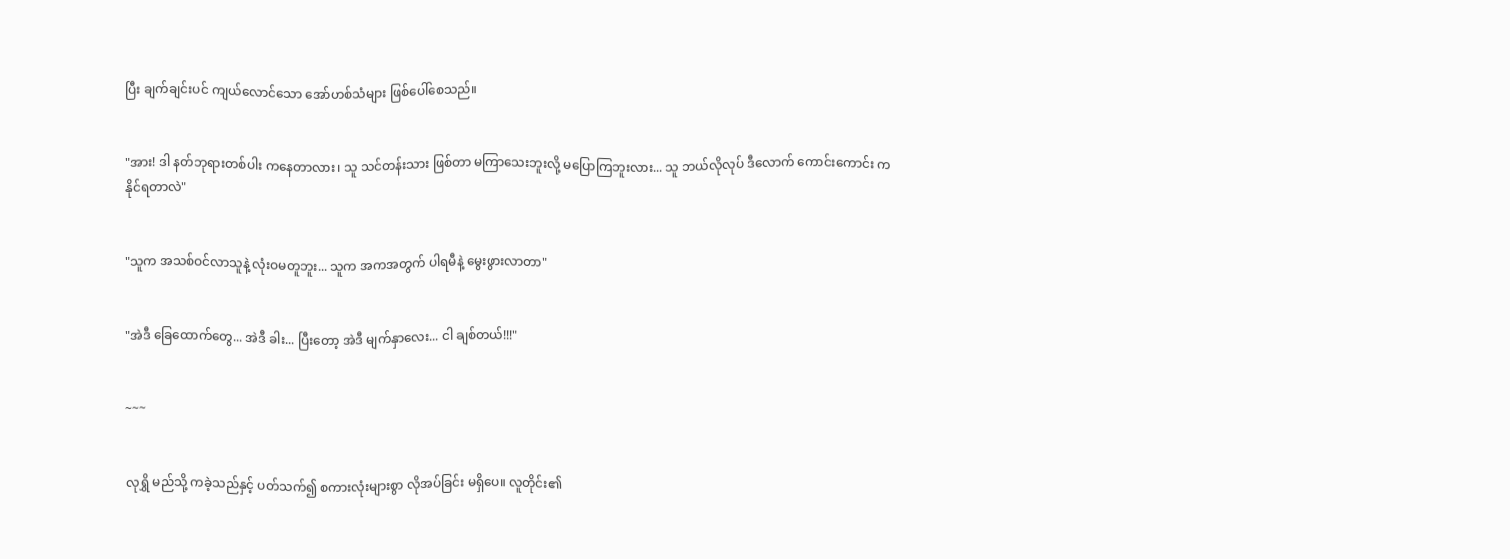ပြီး ချက်ချင်းပင် ကျယ်လောင်သော အော်ဟစ်သံများ ဖြစ်ပေါ်စေသည်။


"အား! ဒါ နတ်ဘုရားတစ်ပါး ကနေတာလား၊ သူ သင်တန်းသား ဖြစ်တာ မကြာသေးဘူးလို့ မပြောကြဘူးလား... သူ ဘယ်လိုလုပ် ဒီလောက် ကောင်းကောင်း ကနိုင်ရတာလဲ"


"သူက အသစ်ဝင်လာသူနဲ့ လုံးဝမတူဘူး... သူက အကအတွက် ပါရမီနဲ့ မွေးဖွားလာတာ"


"အဲဒီ ခြေထောက်တွေ... အဲဒီ ခါး... ပြီးတော့ အဲဒီ မျက်နှာလေး... ငါ ချစ်တယ်!!!"


~~~


လုရွှိ မည်သို့ ကခဲ့သည်နှင့် ပတ်သက်၍ စကားလုံးများစွာ လိုအပ်ခြင်း မရှိပေ။ လူတိုင်း၏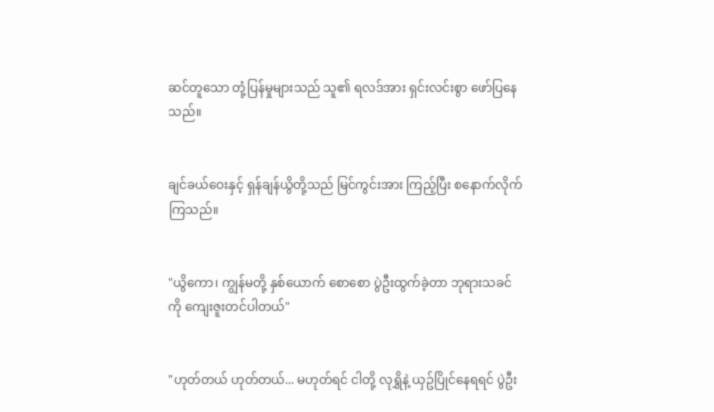ဆင်တူသော တုံ့ပြန်မှုများသည် သူ၏ ရလဒ်အား ရှင်းလင်းစွာ ဖော်ပြနေသည်။


ချင်ခယ်ဝေးနှင့် ရှန်ချန်ယွိတို့သည် မြင်ကွင်းအား ကြည့်ပြီး စနောက်လိုက်ကြသည်။


"ယွိကော၊ ကျွန်မတို့ နှစ်ယောက် စောစော ပွဲဦးထွက်ခဲ့တာ ဘုရားသခင်ကို ကျေးဇူးတင်ပါတယ်"


"ဟုတ်တယ် ဟုတ်တယ်... မဟုတ်ရင် ငါတို့ လုရွှိနဲ့ ယှဥ်ပြိုင်နေရရင် ပွဲဦး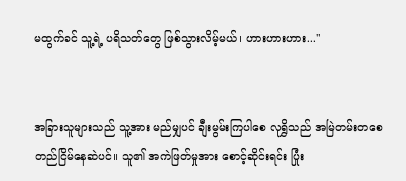မထွက်ခင် သူ့ရဲ့ ပရိသတ်တွေ ဖြစ်သွားလိမ့်မယ်၊ ဟားဟားဟား..."


အခြားသူများသည် သူ့အား မည်မျှပင် ချီးမွမ်းကြပါစေ လုရွှိသည် အမြဲတမ်းတစေ တည်ငြိမ်နေဆဲပင်။ သူ၏ အကဲဖြတ်မှုအား စောင့်ဆိုင်းရင်း ပြုံး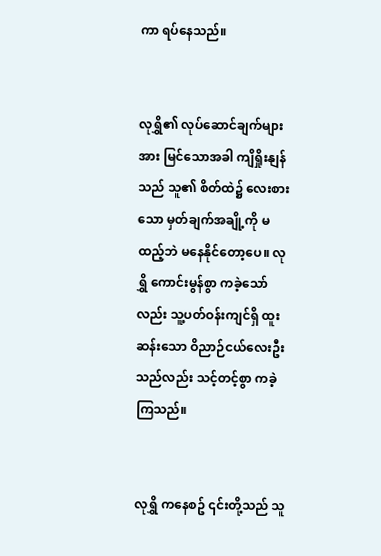ကာ ရပ်နေသည်။


လုရွှိ၏ လုပ်ဆောင်ချက်များအား မြင်သောအခါ ကျိရှိုးနျန်သည် သူ၏ စိတ်ထဲ၌ လေးစားသော မှတ်ချက်အချို့ကို မထည့်ဘဲ မနေနိုင်တော့ပေ။ လုရွှိ ကောင်းမွန်စွာ ကခဲ့သော်လည်း သူ့ပတ်ဝန်းကျင်ရှိ ထူးဆန်းသော ဝိညာဉ်ငယ်လေးဦးသည်လည်း သင့်တင့်စွာ ကခဲ့ကြသည်။


လုရွှိ ကနေစဥ် ၎င်းတို့သည် သူ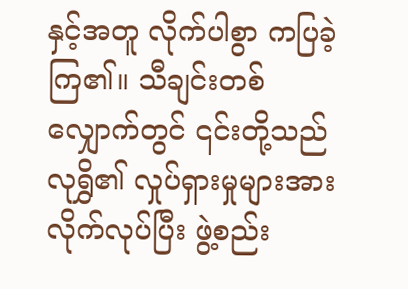နှင့်အတူ လိုက်ပါစွာ ကပြခဲ့ကြ၏။ သီချင်းတစ်လျှောက်တွင် ၎င်းတို့သည် လုရွှိ၏ လှုပ်ရှားမှုများအား လိုက်လုပ်ပြီး ဖွဲ့စည်း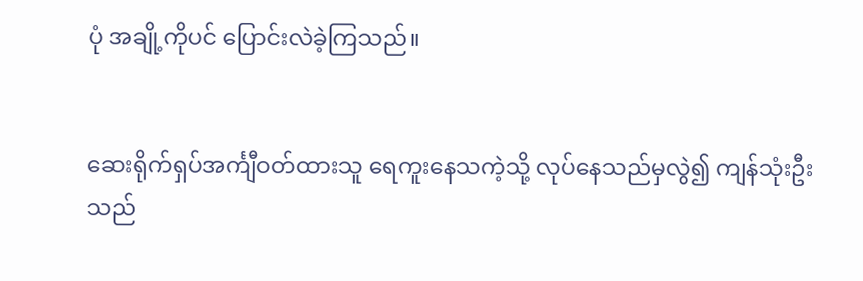ပုံ အချို့ကိုပင် ပြောင်းလဲခဲ့ကြသည်။


ဆေးရိုက်ရှပ်အင်္ကျီဝတ်ထားသူ ရေကူးနေသကဲ့သို့ လုပ်နေသည်မှလွဲ၍ ကျန်သုံးဦးသည်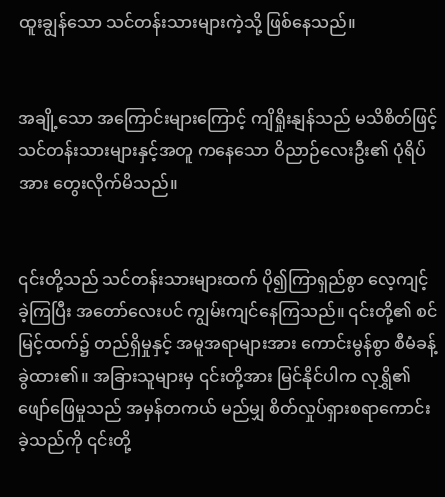ထူးချွန်သော သင်တန်းသားများကဲ့သို့ ဖြစ်နေသည်။


အချို့သော အကြောင်းများကြောင့် ကျိရှိုးနျန်သည် မသိစိတ်ဖြင့် သင်တန်းသားများနှင့်အတူ ကနေသော ဝိညာဉ်လေးဦး၏ ပုံရိပ်အား တွေးလိုက်မိသည်။


၎င်းတို့သည် သင်တန်းသားများထက် ပို၍ကြာရှည်စွာ လေ့ကျင့်ခဲ့ကြပြီး အတော်လေးပင် ကျွမ်းကျင်နေကြသည်။ ၎င်းတို့၏ စင်မြင့်ထက်၌ တည်ရှိမှုနှင့် အမူအရာများအား ကောင်းမွန်စွာ စီမံခန့်ခွဲထား၏။ အခြားသူများမှ ၎င်းတို့အား မြင်နိုင်ပါက လုရွှိ၏ ဖျော်ဖြေမှုသည် အမှန်တကယ် မည်မျှ စိတ်လှုပ်ရှားစရာကောင်းခဲ့သည်ကို ၎င်းတို့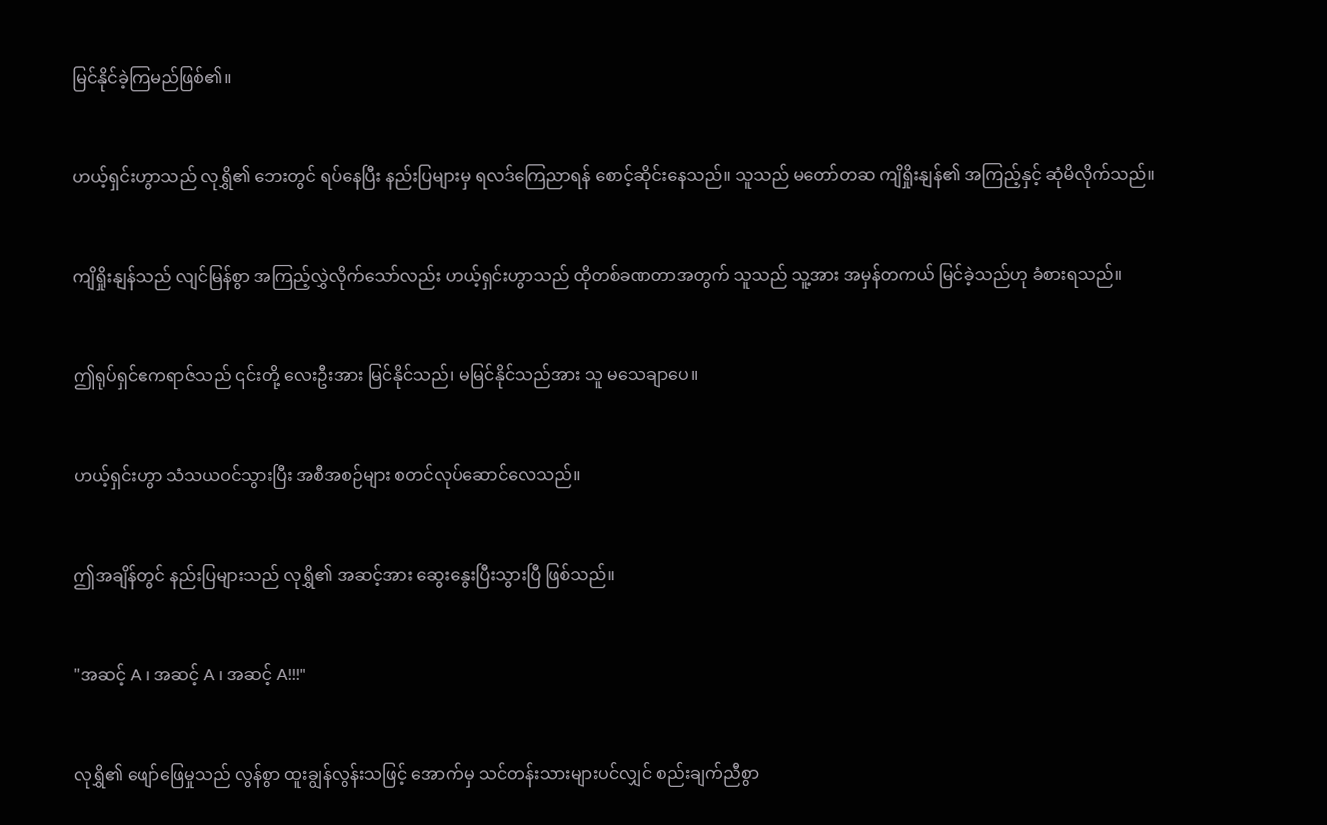မြင်နိုင်ခဲ့ကြမည်ဖြစ်၏။


ဟယ့်ရှင်းဟွာသည် လုရွှိ၏ ဘေးတွင် ရပ်နေပြီး နည်းပြများမှ ရလဒ်ကြေညာရန် စောင့်ဆိုင်းနေသည်။ သူသည် မတော်တဆ ကျိရှိုးနျန်၏ အကြည့်နှင့် ဆုံမိလိုက်သည်။


ကျိရှိုးနျန်သည် လျင်မြန်စွာ အကြည့်လွှဲလိုက်သော်လည်း ဟယ့်ရှင်းဟွာသည် ထိုတစ်ခဏတာအတွက် သူသည် သူ့အား အမှန်တကယ် မြင်ခဲ့သည်ဟု ခံစားရသည်။


ဤရုပ်ရှင်ဧကရာဇ်သည် ၎င်းတို့ လေးဦးအား မြင်နိုင်သည်၊ မမြင်နိုင်သည်အား သူ မသေချာပေ။


ဟယ့်ရှင်းဟွာ သံသယဝင်သွားပြီး အစီအစဉ်များ စတင်လုပ်ဆောင်လေသည်။


ဤအချိန်တွင် နည်းပြများသည် လုရွှိ၏ အဆင့်အား ဆွေးနွေးပြီးသွားပြီ ဖြစ်သည်။


"အဆင့် A ၊ အဆင့် A ၊ အဆင့် A!!!"


လုရွှိ၏ ဖျော်ဖြေမှုသည် လွန်စွာ ထူးချွန်လွန်းသဖြင့် အောက်မှ သင်တန်းသားများပင်လျှင် စည်းချက်ညီစွာ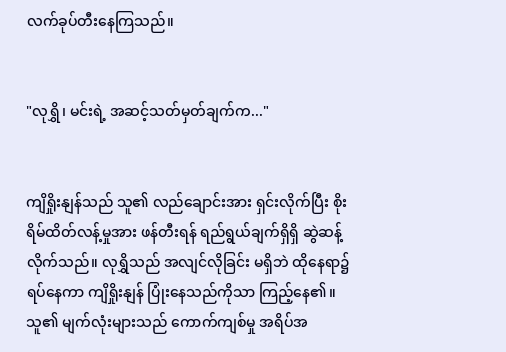လက်ခုပ်တီးနေကြသည်။


"လုရွှိ၊ မင်းရဲ့ အဆင့်သတ်မှတ်ချက်က..."


ကျိရှိုးနျန်သည် သူ၏ လည်ချောင်းအား ရှင်းလိုက်ပြီး စိုးရိမ်ထိတ်လန့်မှုအား ဖန်တီးရန် ရည်ရွယ်ချက်ရှိရှိ ဆွဲဆန့်လိုက်သည်။ လုရွှိသည် အလျင်လိုခြင်း မရှိဘဲ ထိုနေရာ၌ ရပ်နေကာ ကျိရှိုးနျန် ပြုံးနေသည်ကိုသာ ကြည့်နေ၏။ သူ၏ မျက်လုံးများသည် ကောက်ကျစ်မှု အရိပ်အ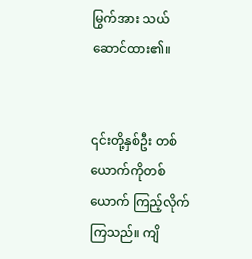မြွက်အား သယ်ဆောင်ထား၏။


၎င်းတို့နှစ်ဦး တစ်ယောက်ကိုတစ်ယောက် ကြည့်လိုက်ကြသည်။ ကျိ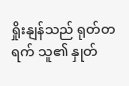ရှိုးနျန်သည် ရုတ်တရက် သူ၏ နှုတ်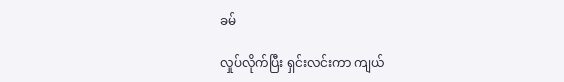ခမ်

လှုပ်လိုက်ပြီး ရှင်းလင်းကာ ကျယ်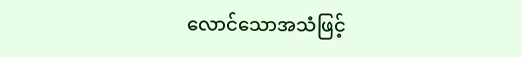လောင်သောအသံဖြင့်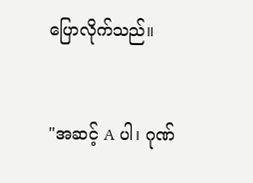ပြောလိုက်သည်။


"အဆင့် A ပါ၊ ဂုဏ်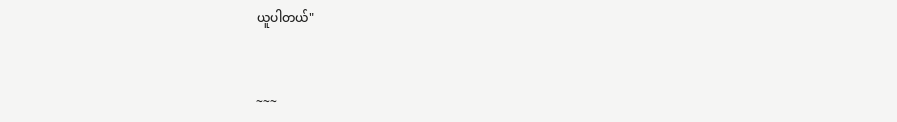ယူပါတယ်"


~~~